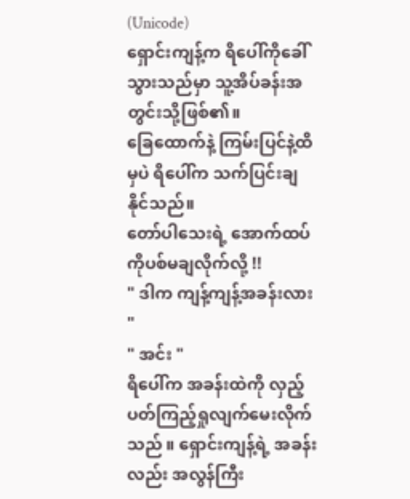(Unicode)
ရှောင်းကျန့်က ရိပေါ်ကိုခေါ်သွားသည်မှာ သူ့အိပ်ခန်းအတွင်းသို့ဖြစ်၏။
ခြေထောက်နဲ့ ကြမ်းပြင်နဲ့ထိမှပဲ ရိပေါ်က သက်ပြင်းချနိုင်သည်။
တော်ပါသေးရဲ့ အောက်ထပ်ကိုပစ်မချလိုက်လို့ !!
" ဒါက ကျန့်ကျန့်အခန်းလား "
" အင်း "
ရိပေါ်က အခန်းထဲကို လှည့်ပတ်ကြည့်ရှုလျက်မေးလိုက်သည် ။ ရှောင်းကျန့်ရဲ့ အခန်းလည်း အလွန်ကြီး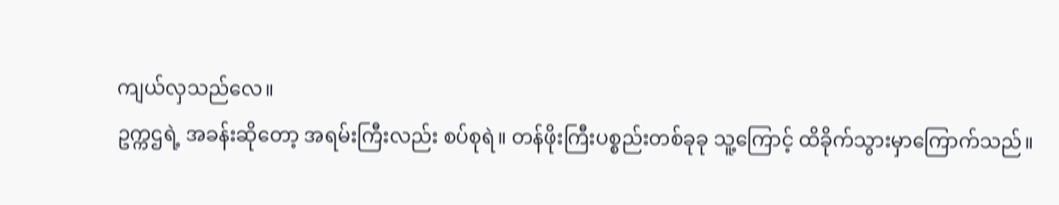ကျယ်လှသည်လေ။
ဥက္ကဌရဲ့ အခန်းဆိုတော့ အရမ်းကြီးလည်း စပ်စုရဲ။ တန်ဖိုးကြီးပစ္စည်းတစ်ခုခု သူ့ကြောင့် ထိခိုက်သွားမှာကြောက်သည်။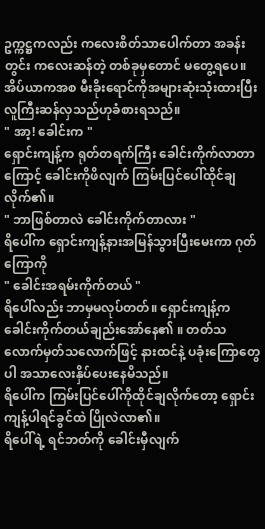ဥက္ကဋ္ဌကလည်း ကလေးစိတ်သာပေါက်တာ အခန်းတွင်း ကလေးဆန်တဲ့ တစ်ခုမှတောင် မတွေ့ရပေ။
အိပ်ယာကအစ မီးခိုးရောင်ကိုအများဆုံးသုံးထားပြီး လူကြီးဆန်လှသည်ဟုခံစားရသည်။
" အာ့! ခေါင်းက "
ရှောင်းကျန့်က ရုတ်တရက်ကြီး ခေါင်းကိုက်လာတာကြောင့် ခေါင်းကိုဖိလျက် ကြမ်းပြင်ပေါ်ထိုင်ချလိုက်၏။
" ဘာဖြစ်တာလဲ ခေါင်းကိုက်တာလား "
ရိပေါ်က ရှောင်းကျန့်နားအမြန်သွားပြီးမေးကာ ဂုတ်ကြောကို
" ခေါင်းအရမ်းကိုက်တယ် "
ရိပေါ်လည်း ဘာမှမလုပ်တတ်။ ရှောင်းကျန့်က ခေါင်းကိုက်တယ်ချည်းအော်နေ၏ ။ တတ်သလောက်မှတ်သလောက်ဖြင့် နားထင်နဲ့ ပခုံးကြောတွေပါ အသာလေးနှိပ်ပေးနေမိသည်။
ရိပေါ်က ကြမ်းပြင်ပေါ်ကိုထိုင်ချလိုက်တော့ ရှောင်းကျန့်ပါရင်ခွင်ထဲ ပြိုလဲလာ၏။
ရိပေါ်ရဲ့ ရင်ဘတ်ကို ခေါင်းမှီလျက်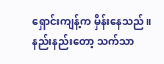ရှောင်းကျန့်က မှိန်းနေသည်။ နည်းနည်းတော့ သက်သာ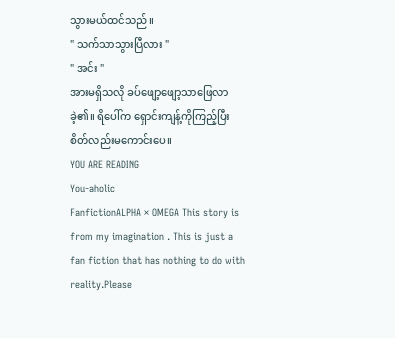သွားမယ်ထင်သည်။
" သက်သာသွားပြီလား "
" အင်း "
အားမရှိသလို ခပ်ဖျော့ဖျော့သာဖြေလာခဲ့၏။ ရိပေါ်က ရှောင်းကျန့်ကိုကြည့်ပြီး စိတ်လည်းမကောင်းပေ။
YOU ARE READING
You-aholic
FanfictionALPHA × OMEGA This story is from my imagination . This is just a fan fiction that has nothing to do with reality.Please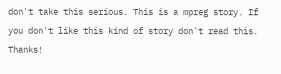don't take this serious. This is a mpreg story. If you don't like this kind of story don't read this. Thanks!